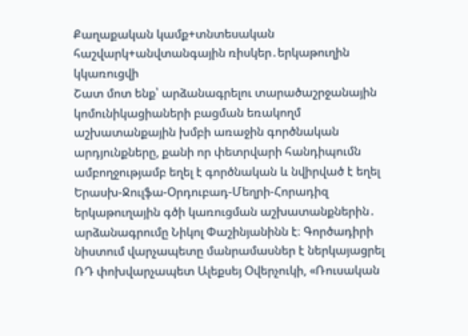Քաղաքական կամք+տնտեսական հաշվարկ+անվտանգային ռիսկեր․երկաթուղին կկառուցվի
Շատ մոտ ենք՝ արձանագրելու տարածաշրջանային կոմունիկացիաների բացման եռակողմ աշխատանքային խմբի առաջին գործնական արդյունքները, քանի որ փետրվարի հանդիպումն ամբողջությամբ եղել է գործնական և նվիրված է եղել Երասխ-Ջուլֆա-Օրդուբադ-Մեղրի-Հորադիզ երկաթուղային գծի կառուցման աշխատանքներին․ արձանագրումը Նիկոլ Փաշինյանինն է։ Գործադիրի նիստում վարչապետը մանրամասներ է ներկայացրել ՌԴ փոխվարչապետ Ալեքսեյ Օվերչուկի, «Ռուսական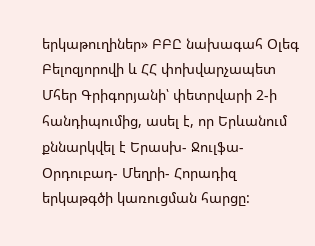երկաթուղիներ» ԲԲԸ նախագահ Օլեգ Բելոզյորովի և ՀՀ փոխվարչապետ Մհեր Գրիգորյանի՝ փետրվարի 2-ի հանդիպումից, ասել է, որ Երևանում քննարկվել է Երասխ- Ջուլֆա-Օրդուբադ- Մեղրի- Հորադիզ երկաթգծի կառուցման հարցը: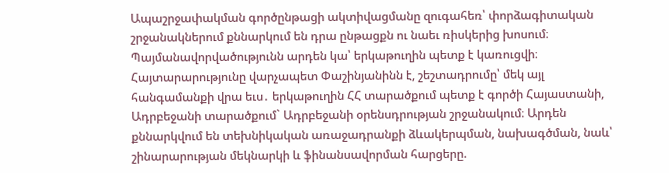Ապաշրջափակման գործընթացի ակտիվացմանը զուգահեռ՝ փորձագիտական շրջանակներում քննարկում են դրա ընթացքն ու նաեւ ռիսկերից խոսում։
Պայմանավորվածությունն արդեն կա՝ երկաթուղին պետք է կառուցվի։ Հայտարարությունը վարչապետ Փաշինյանինն է, շեշտադրումը՝ մեկ այլ հանգամանքի վրա եւս․ երկաթուղին ՀՀ տարածքում պետք է գործի Հայաստանի, Ադրբեջանի տարածքում` Ադրբեջանի օրենսդրության շրջանակում։ Արդեն քննարկվում են տեխնիկական առաջադրանքի ձևակերպման, նախագծման, նաև՝ շինարարության մեկնարկի և ֆինանսավորման հարցերը.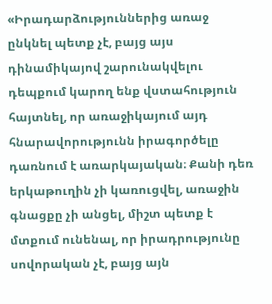«Իրադարձություններից առաջ ընկնել պետք չէ, բայց այս դինամիկայով շարունակվելու դեպքում կարող ենք վստահություն հայտնել, որ առաջիկայում այդ հնարավորությունն իրագործելը դառնում է առարկայական։ Քանի դեռ երկաթուղին չի կառուցվել, առաջին գնացքը չի անցել, միշտ պետք է մտքում ունենալ, որ իրադրությունը սովորական չէ, բայց այն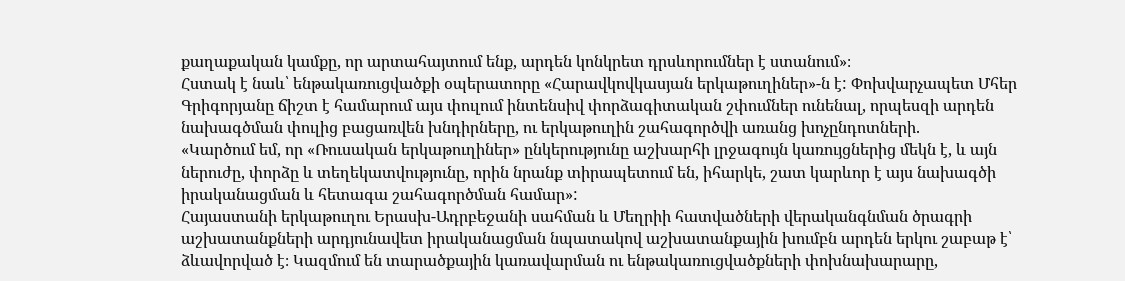քաղաքական կամքը, որ արտահայտում ենք, արդեն կոնկրետ դրսևորումներ է ստանում»։
Հստակ է նաև՝ ենթակառուցվածքի օպերատորը «Հարավկովկասյան երկաթուղիներ»-ն է: Փոխվարչապետ Մհեր Գրիգորյանը ճիշտ է համարում այս փուլում ինտենսիվ փորձագիտական շփումներ ունենալ, որպեսզի արդեն նախագծման փուլից բացառվեն խնդիրները, ու երկաթուղին շահագործվի առանց խոչընդոտների.
«Կարծում եմ, որ «Ռուսական երկաթուղիներ» ընկերությունը աշխարհի լրջագույն կառույցներից մեկն է, և այն ներուժը, փորձը և տեղեկատվությունը, որին նրանք տիրապետում են, իհարկե, շատ կարևոր է այս նախագծի իրականացման և հետագա շահագործման համար»:
Հայաստանի երկաթուղու Երասխ-Ադրբեջանի սահման և Մեղրիի հատվածների վերականգնման ծրագրի աշխատանքների արդյունավետ իրականացման նպատակով աշխատանքային խումբն արդեն երկու շաբաթ է՝ ձևավորված է։ Կազմում են տարածքային կառավարման ու ենթակառուցվածքների փոխնախարարը,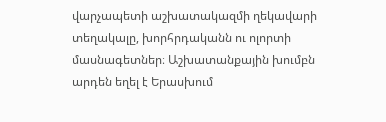վարչապետի աշխատակազմի ղեկավարի տեղակալը, խորհրդականն ու ոլորտի մասնագետներ։ Աշխատանքային խումբն արդեն եղել է Երասխում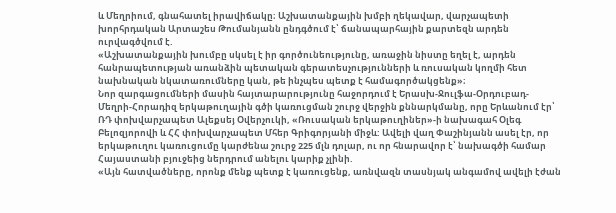և Մեղրիում, գնահատել իրավիճակը։ Աշխատանքային խմբի ղեկավար, վարչապետի խորհրդական Արտաշես Թումանյանն ընդգծում է՝ ճանապարհային քարտեզն արդեն ուրվագծվում է.
«Աշխատանքային խումբը սկսել է իր գործունեությունը, առաջին նիստը եղել է, արդեն հանրապետության առանձին պետական գերատեսչությունների և ռուսական կողմի հետ նախնական նկատառումները կան, թե ինչպես պետք է համագործակցենք»։
Նոր զարգացումների մասին հայտարարությունը հաջորդում է Երասխ-Ջուլֆա-Օրդուբադ-Մեղրի-Հորադիզ երկաթուղային գծի կառուցման շուրջ վերջին քննարկմանը, որը Երևանում էր՝ ՌԴ փոխվարչապետ Ալեքսեյ Օվերչուկի, «Ռուսական երկաթուղիներ»-ի նախագահ Օլեգ Բելոզյորովի և ՀՀ փոխվարչապետ Մհեր Գրիգորյանի միջև: Ավելի վաղ Փաշինյանն ասել էր, որ երկաթուղու կառուցումը կարժենա շուրջ 225 մլն դոլար, ու որ հնարավոր է՝ նախագծի համար Հայաստանի բյուջեից ներդրում անելու կարիք չլինի.
«Այն հատվածները, որոնք մենք պետք է կառուցենք, առնվազն տասնյակ անգամով ավելի էժան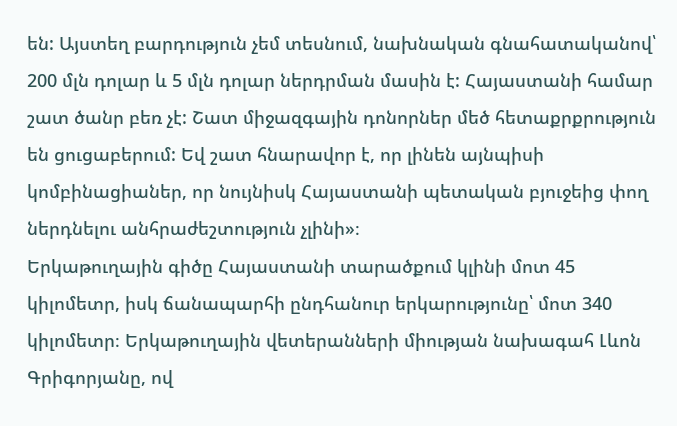են: Այստեղ բարդություն չեմ տեսնում, նախնական գնահատականով՝ 200 մլն դոլար և 5 մլն դոլար ներդրման մասին է: Հայաստանի համար շատ ծանր բեռ չէ: Շատ միջազգային դոնորներ մեծ հետաքրքրություն են ցուցաբերում: Եվ շատ հնարավոր է, որ լինեն այնպիսի կոմբինացիաներ, որ նույնիսկ Հայաստանի պետական բյուջեից փող ներդնելու անհրաժեշտություն չլինի»։
Երկաթուղային գիծը Հայաստանի տարածքում կլինի մոտ 45 կիլոմետր, իսկ ճանապարհի ընդհանուր երկարությունը՝ մոտ 340 կիլոմետր։ Երկաթուղային վետերանների միության նախագահ Լևոն Գրիգորյանը, ով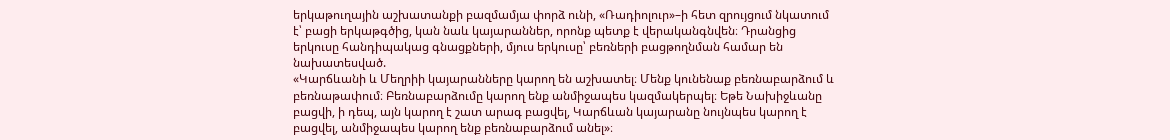երկաթուղային աշխատանքի բազմամյա փորձ ունի, «Ռադիոլուր»–ի հետ զրույցում նկատում է՝ բացի երկաթգծից, կան նաև կայարաններ, որոնք պետք է վերականգնվեն։ Դրանցից երկուսը հանդիպակաց գնացքների, մյուս երկուսը՝ բեռների բացթողնման համար են նախատեսված.
«Կարճևանի և Մեղրիի կայարանները կարող են աշխատել։ Մենք կունենաք բեռնաբարձում և բեռնաթափում։ Բեռնաբարձումը կարող ենք անմիջապես կազմակերպել։ Եթե Նախիջևանը բացվի, ի դեպ, այն կարող է շատ արագ բացվել, Կարճևան կայարանը նույնպես կարող է բացվել, անմիջապես կարող ենք բեռնաբարձում անել»։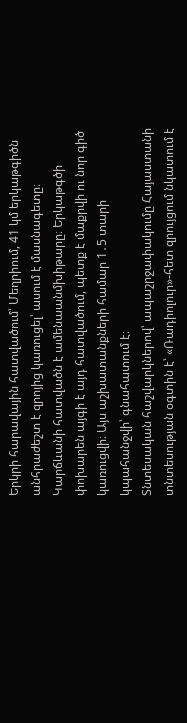Երկրի հարավային հատվածում՝ Մեղրիում, 41 կմ երկաթգիծն անհրաժեշտ է զրոյից կառուցել՝ ասում է մասնագետը։ Կարճևանի հատվածն է ամենաանմխիթարը։ Երկաթգծի փոխարեն այգի է այդ հատվածում, պետք է մաքրվի ու նոր գիծ կառուցվի։ Այս աշխատանքների համար 1․5 տարի կպահանջվի՝ գնահատում է։
Տնտեսական հաշվարկներով՝ ապաշրջափակումը Հայաստանի տնտեսության օգտին է՝ «Ռադիոլուր»-հետ զրույցում նկատում է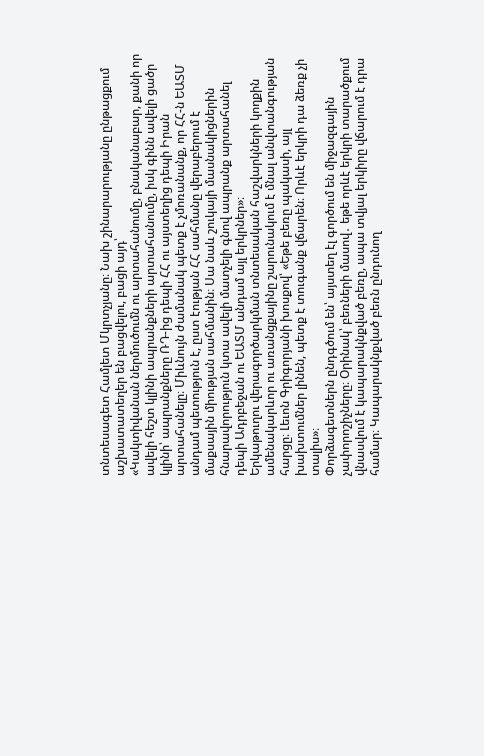տնտեսագետ Համլետ Մկրտչյանը։ Նախ շինարարությանը ընթացքում աշխատատեղեր են բացվելու, բացի այդ՝
«Կակտիվանան ներմուծումն ու արտահանումը, բնականաբար, քանի որ ավելի հեշտ կլինի ապրանքների արտահանումը, իսկ գինն ավելի ցածր կլինի՝ ապրանքները ՌԴ-ից դեպի ՀՀ ու այստեղից դեպի Իրան արտահանելը։ Միևնույն ժամանակ պետք է չմոռանանք, որ ՀՀ-ն ԵԱՏՄ անդամ պետություն է, ըստ էության ՀՀ սահմանը վերաբերում է մաքսային միության սահմանին։ Սա նաև շուկայի մասնակիցներին հնարավորություն կտա ավելի մատչելի գնով ապրանք արտահանել դեպի Ադրբեջան ու ԵԱՏՄ անդամ այլ երկրներ»։
Երկաթուղու վերագործարկման տնտեսական հաշվարկների կողքին ամենակարևոր ու առանցքայինը շարունակում է մնալ անվտանգության հարցը։ Լեւոն Գրիգորյանի խոսքով՝ «Եթե բեռը պակասի, այլ խախտումներ լինեն, պետք է տուգանք վճարեն։ Որևէ երկրի դա ձեռք չի տալիս»։
Փորձագետներն ընդգծում են՝ այստեղ էլ գործում են միջազգային չափորոշիչները։ Օրինակ՝ բեռների մասով․ եթե որևէ երկրի տարածքում վնասվում է կապարակնքված բեռը, ապա տվյալ երկիրը վճարում է դրա համար։ Կապարակնքված բեռն ընդունող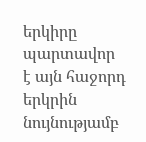երկիրը պարտավոր է այն հաջորդ երկրին նույնությամբ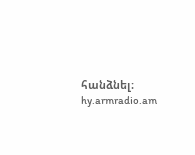հանձնել։
hy.armradio.am